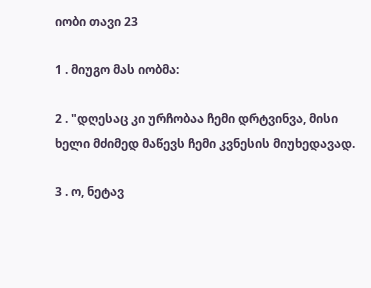იობი თავი 23

1 . მიუგო მას იობმა:

2 . "დღესაც კი ურჩობაა ჩემი დრტვინვა, მისი ხელი მძიმედ მაწევს ჩემი კვნესის მიუხედავად.

3 . ო, ნეტავ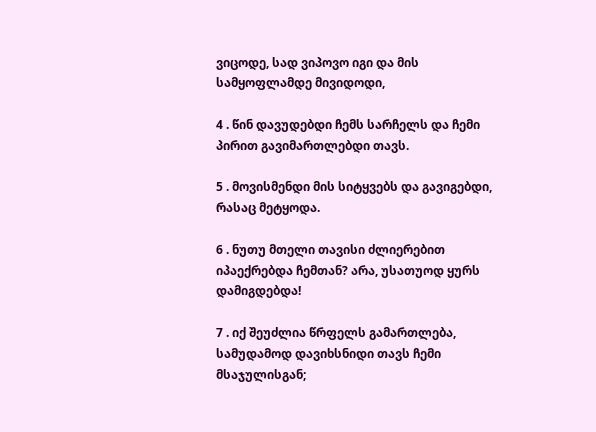ვიცოდე, სად ვიპოვო იგი და მის სამყოფლამდე მივიდოდი,

4 . წინ დავუდებდი ჩემს სარჩელს და ჩემი პირით გავიმართლებდი თავს.

5 . მოვისმენდი მის სიტყვებს და გავიგებდი, რასაც მეტყოდა.

6 . ნუთუ მთელი თავისი ძლიერებით იპაექრებდა ჩემთან? არა, უსათუოდ ყურს დამიგდებდა!

7 . იქ შეუძლია წრფელს გამართლება, სამუდამოდ დავიხსნიდი თავს ჩემი მსაჯულისგან;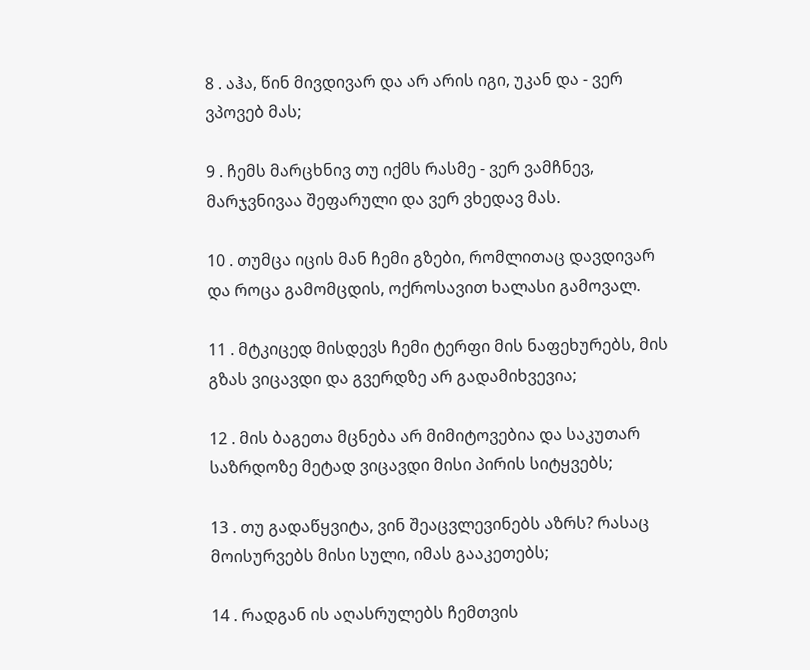8 . აჰა, წინ მივდივარ და არ არის იგი, უკან და - ვერ ვპოვებ მას;

9 . ჩემს მარცხნივ თუ იქმს რასმე - ვერ ვამჩნევ, მარჯვნივაა შეფარული და ვერ ვხედავ მას.

10 . თუმცა იცის მან ჩემი გზები, რომლითაც დავდივარ და როცა გამომცდის, ოქროსავით ხალასი გამოვალ.

11 . მტკიცედ მისდევს ჩემი ტერფი მის ნაფეხურებს, მის გზას ვიცავდი და გვერდზე არ გადამიხვევია;

12 . მის ბაგეთა მცნება არ მიმიტოვებია და საკუთარ საზრდოზე მეტად ვიცავდი მისი პირის სიტყვებს;

13 . თუ გადაწყვიტა, ვინ შეაცვლევინებს აზრს? რასაც მოისურვებს მისი სული, იმას გააკეთებს;

14 . რადგან ის აღასრულებს ჩემთვის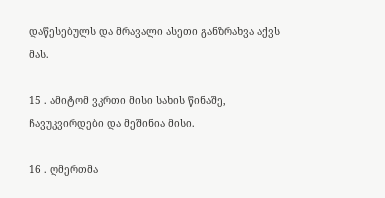დაწესებულს და მრავალი ასეთი განზრახვა აქვს მას.

15 . ამიტომ ვკრთი მისი სახის წინაშე, ჩავუკვირდები და მეშინია მისი.

16 . ღმერთმა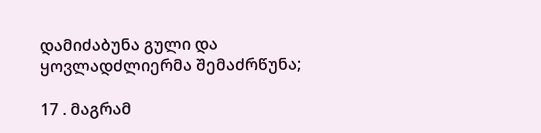დამიძაბუნა გული და ყოვლადძლიერმა შემაძრწუნა;

17 . მაგრამ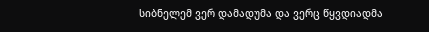სიბნელემ ვერ დამადუმა და ვერც წყვდიადმა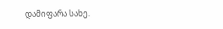დამიფარა სახე.